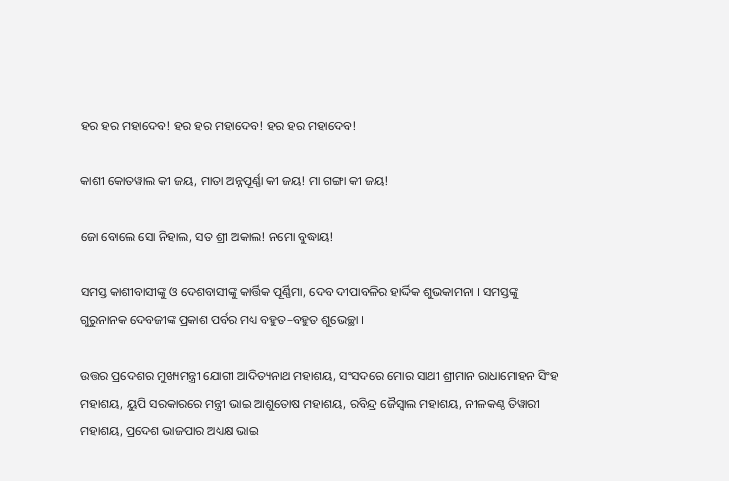ହର ହର ମହାଦେବ! ହର ହର ମହାଦେବ! ହର ହର ମହାଦେବ!

କାଶୀ କୋତୱାଲ କୀ ଜୟ, ମାତା ଅନ୍ନପୂର୍ଣ୍ଣା କୀ ଜୟ! ମା ଗଙ୍ଗା କୀ ଜୟ!

ଜୋ ବୋଲେ ସୋ ନିହାଲ, ସତ ଶ୍ରୀ ଅକାଲ! ନମୋ ବୁଦ୍ଧାୟ!

ସମସ୍ତ କାଶୀବାସୀଙ୍କୁ ଓ ଦେଶବାସୀଙ୍କୁ କାର୍ତ୍ତିକ ପୂର୍ଣ୍ଣିମା, ଦେବ ଦୀପାବଳିର ହାର୍ଦ୍ଦିକ ଶୁଭକାମନା । ସମସ୍ତଙ୍କୁ ଗୁରୁନାନକ ଦେବଜୀଙ୍କ ପ୍ରକାଶ ପର୍ବର ମଧ୍ୟ ବହୁତ–ବହୁତ ଶୁଭେଚ୍ଛା ।

ଉତ୍ତର ପ୍ରଦେଶର ମୁଖ୍ୟମନ୍ତ୍ରୀ ଯୋଗୀ ଆଦିତ୍ୟନାଥ ମହାଶୟ, ସଂସଦରେ ମୋର ସାଥୀ ଶ୍ରୀମାନ ରାଧାମୋହନ ସିଂହ ମହାଶୟ, ୟୁପି ସରକାରରେ ମନ୍ତ୍ରୀ ଭାଇ ଆଶୁତୋଷ ମହାଶୟ, ରବିନ୍ଦ୍ର ଜୈସ୍ୱାଲ ମହାଶୟ, ନୀଳକଣ୍ଠ ତିୱାରୀ ମହାଶୟ, ପ୍ରଦେଶ ଭାଜପାର ଅଧ୍ୟକ୍ଷ ଭାଇ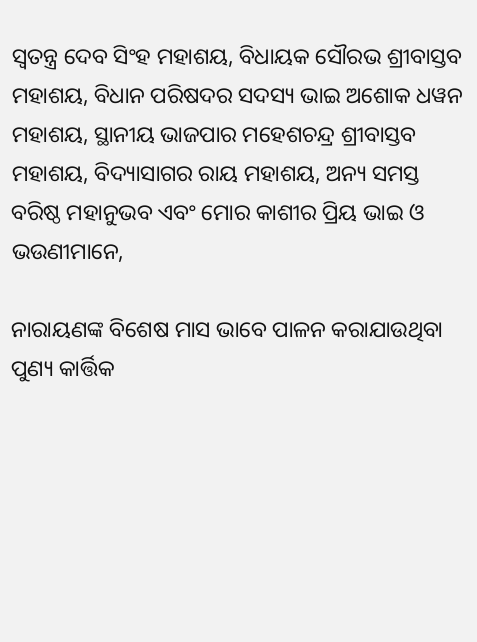ସ୍ୱତନ୍ତ୍ର ଦେବ ସିଂହ ମହାଶୟ, ବିଧାୟକ ସୌରଭ ଶ୍ରୀବାସ୍ତବ ମହାଶୟ, ବିଧାନ ପରିଷଦର ସଦସ୍ୟ ଭାଇ ଅଶୋକ ଧୱନ ମହାଶୟ, ସ୍ଥାନୀୟ ଭାଜପାର ମହେଶଚନ୍ଦ୍ର ଶ୍ରୀବାସ୍ତବ ମହାଶୟ, ବିଦ୍ୟାସାଗର ରାୟ ମହାଶୟ, ଅନ୍ୟ ସମସ୍ତ ବରିଷ୍ଠ ମହାନୁଭବ ଏବଂ ମୋର କାଶୀର ପ୍ରିୟ ଭାଇ ଓ ଭଉଣୀମାନେ,

ନାରାୟଣଙ୍କ ବିଶେଷ ମାସ ଭାବେ ପାଳନ କରାଯାଉଥିବା ପୁଣ୍ୟ କାର୍ତ୍ତିକ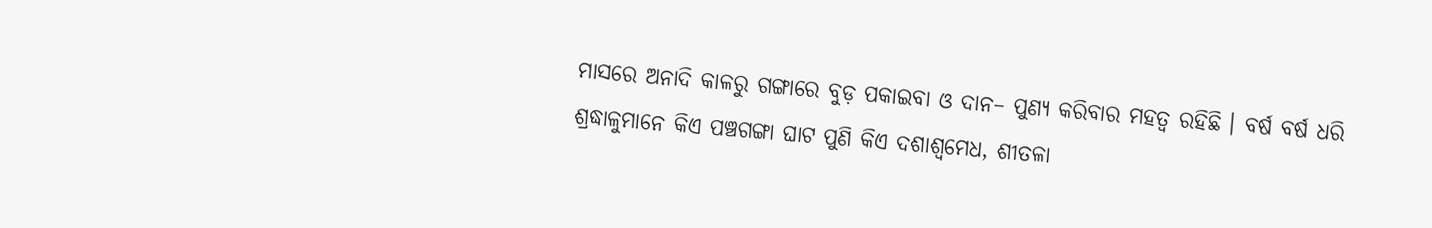ମାସରେ ଅନାଦି କାଳରୁ ଗଙ୍ଗାରେ ବୁଡ଼ ପକାଇବା ଓ ଦାନ– ପୁଣ୍ୟ କରିବାର ମହତ୍ୱ ରହିଛି । ବର୍ଷ ବର୍ଷ ଧରି ଶ୍ରଦ୍ଧାଳୁମାନେ କିଏ ପଞ୍ଚଗଙ୍ଗା ଘାଟ ପୁଣି କିଏ ଦଶାଶ୍ୱମେଧ, ଶୀତଳା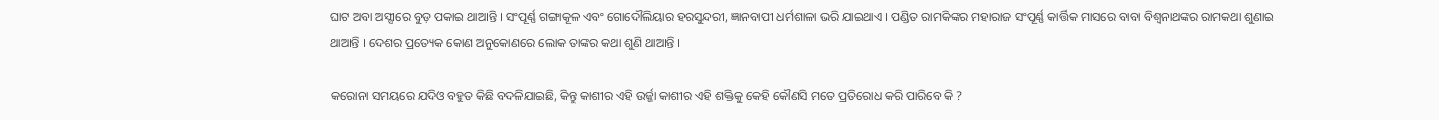ଘାଟ ଅବା ଅସ୍ସୀରେ ବୁଡ଼ ପକାଇ ଥାଆନ୍ତି । ସଂପୂର୍ଣ୍ଣ ଗଙ୍ଗାକୂଳ ଏବଂ ଗୋଦୌଲିୟାର ହରସୁନ୍ଦରୀ, ଜ୍ଞାନବାପୀ ଧର୍ମଶାଳା ଭରି ଯାଇଥାଏ । ପଣ୍ଡିତ ରାମକିଙ୍କର ମହାରାଜ ସଂପୂର୍ଣ୍ଣ କାର୍ତ୍ତିକ ମାସରେ ବାବା ବିଶ୍ୱନାଥଙ୍କର ରାମକଥା ଶୁଣାଇ ଥାଆନ୍ତି । ଦେଶର ପ୍ରତ୍ୟେକ କୋଣ ଅନୁକୋଣରେ ଲୋକ ତାଙ୍କର କଥା ଶୁଣି ଥାଆନ୍ତି ।

କରୋନା ସମୟରେ ଯଦିଓ ବହୁତ କିଛି ବଦଳିଯାଇଛି, କିନ୍ତୁ କାଶୀର ଏହି ଉର୍ଜ୍ଜା କାଶୀର ଏହି ଶକ୍ତିକୁ କେହି କୌଣସି ମତେ ପ୍ରତିରୋଧ କରି ପାରିବେ କି ?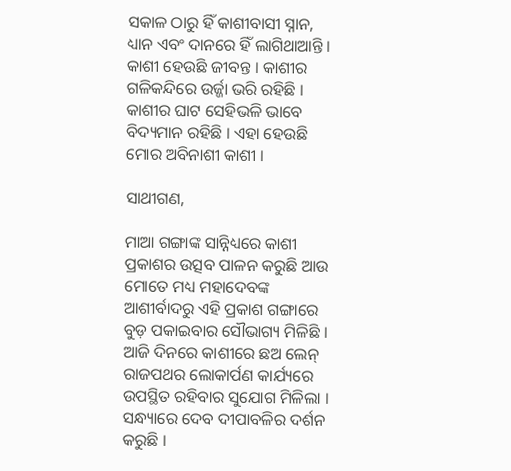ସକାଳ ଠାରୁ ହିଁ କାଶୀବାସୀ ସ୍ନାନ, ଧ୍ୟାନ ଏବଂ ଦାନରେ ହିଁ ଲାଗିଥାଆନ୍ତି । କାଶୀ ହେଉଛି ଜୀବନ୍ତ । କାଶୀର ଗଳିକନ୍ଦିରେ ଉର୍ଜ୍ଜା ଭରି ରହିଛି । କାଶୀର ଘାଟ ସେହିଭଳି ଭାବେ ବିଦ୍ୟମାନ ରହିଛି । ଏହା ହେଉଛି ମୋର ଅବିନାଶୀ କାଶୀ ।

ସାଥୀଗଣ,

ମାଆ ଗଙ୍ଗାଙ୍କ ସାନ୍ନିଧ୍ୟରେ କାଶୀ ପ୍ରକାଶର ଉତ୍ସବ ପାଳନ କରୁଛି ଆଉ ମୋତେ ମଧ୍ୟ ମହାଦେବଙ୍କ ଆଶୀର୍ବାଦରୁ ଏହି ପ୍ରକାଶ ଗଙ୍ଗାରେ ବୁଡ଼ ପକାଇବାର ସୌଭାଗ୍ୟ ମିଳିଛି । ଆଜି ଦିନରେ କାଶୀରେ ଛଅ ଲେନ୍ ରାଜପଥର ଲୋକାର୍ପଣ କାର୍ଯ୍ୟରେ ଉପସ୍ଥିତ ରହିବାର ସୁଯୋଗ ମିଳିଲା । ସନ୍ଧ୍ୟାରେ ଦେବ ଦୀପାବଳିର ଦର୍ଶନ କରୁଛି ।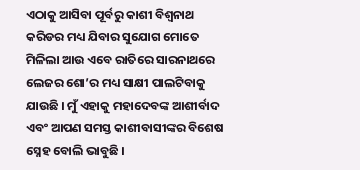ଏଠାକୁ ଆସିବା ପୂର୍ବରୁ କାଶୀ ବିଶ୍ୱନାଥ କରିଡର ମଧ୍ୟ ଯିବାର ସୁଯୋଗ ମୋତେ ମିଳିଲା ଆଉ ଏବେ ରାତିରେ ସାରନାଥରେ ଲେଜର ଶୋ’ର ମଧ୍ୟ ସାକ୍ଷୀ ପାଲଟିବାକୁ ଯାଉଛି । ମୁଁ ଏହାକୁ ମହାଦେବଙ୍କ ଆଶୀର୍ବାଦ ଏବଂ ଆପଣ ସମସ୍ତ କାଶୀବାସୀଙ୍କର ବିଶେଷ ସ୍ନେହ ବୋଲି ଭାବୁଛି ।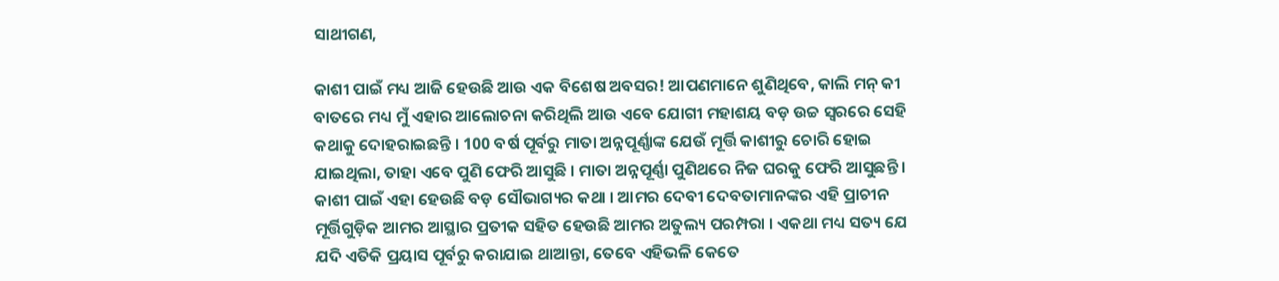ସାଥୀଗଣ,

କାଶୀ ପାଇଁ ମଧ୍ୟ ଆଜି ହେଉଛି ଆଉ ଏକ ବିଶେଷ ଅବସର! ଆପଣମାନେ ଶୁଣିଥିବେ, କାଲି ମନ୍ କୀ ବାତରେ ମଧ୍ୟ ମୁଁ ଏହାର ଆଲୋଚନା କରିଥିଲି ଆଉ ଏବେ ଯୋଗୀ ମହାଶୟ ବଡ଼ ଉଚ୍ଚ ସ୍ୱରରେ ସେହି କଥାକୁ ଦୋହରାଇଛନ୍ତି । 100 ବର୍ଷ ପୂର୍ବରୁ ମାତା ଅନ୍ନପୂର୍ଣ୍ଣାଙ୍କ ଯେଉଁ ମୂର୍ତ୍ତି କାଶୀରୁ ଚୋରି ହୋଇ ଯାଇଥିଲା, ତାହା ଏବେ ପୁଣି ଫେରି ଆସୁଛି । ମାତା ଅନ୍ନପୂର୍ଣ୍ଣା ପୁଣିଥରେ ନିଜ ଘରକୁ ଫେରି ଆସୁଛନ୍ତି । କାଶୀ ପାଇଁ ଏହା ହେଉଛି ବଡ଼ ସୌଭାଗ୍ୟର କଥା । ଆମର ଦେବୀ ଦେବତାମାନଙ୍କର ଏହି ପ୍ରାଚୀନ ମୂର୍ତ୍ତିଗୁଡ଼ିକ ଆମର ଆସ୍ଥାର ପ୍ରତୀକ ସହିତ ହେଉଛି ଆମର ଅତୁଲ୍ୟ ପରମ୍ପରା । ଏକଥା ମଧ୍ୟ ସତ୍ୟ ଯେ ଯଦି ଏତିକି ପ୍ରୟାସ ପୂର୍ବରୁ କରାଯାଇ ଥାଆନ୍ତା, ତେବେ ଏହିଭଳି କେତେ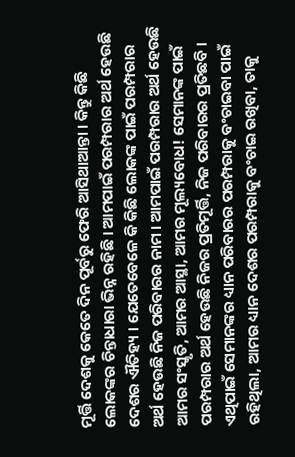ମୂର୍ତ୍ତି ଦେଶକୁ କେତେ ଦିନ ପୂର୍ବରୁ ଫେରି ଆସିଥାଆନ୍ତା । କିନ୍ତୁ କିଛି ଲୋକଙ୍କର ଚିନ୍ତାଧାରା ଭିନ୍ନ ରହିଛି । ଆମପାଇଁ ପରମ୍ପରାର ଅର୍ଥ ହେଉଛି ଦେଶର ଐତିହ୍ୟ । ଯେତେବେଳେ କି କିଛି ଲୋକଙ୍କ ପାଇଁ ପରମ୍ପରାର ଅର୍ଥ ହେଉଛି ନିଜ ପରିବାରର ନାମ । ଆମପାଇଁ ପରମ୍ପରାର ଅର୍ଥ ହେଉଛି ଆମର ସଂସ୍କୃତି, ଆମର ଆସ୍ଥା, ଆମର ମୂଲ୍ୟବୋଧ! ସେମାନଙ୍କ ପାଇଁ ପରମ୍ପରାର ଅର୍ଥ ହେଉଛି ନିଜର ପ୍ରତିମୂର୍ତ୍ତି, ନିଜ ପରିବାରର ପ୍ରତିଛବି । ଏଥିପାଇଁ ସେମାନଙ୍କର ଧ୍ୟାନ ପରିବାରର ପରମ୍ପରାକୁ ବଂଚାଇବା ପାଇଁ ରହିଥିଲା, ଆମର ଧ୍ୟାନ ଦେଶର ପରମ୍ପରାକୁ ବଂଚାଇ ରଖିବା, ତାକୁ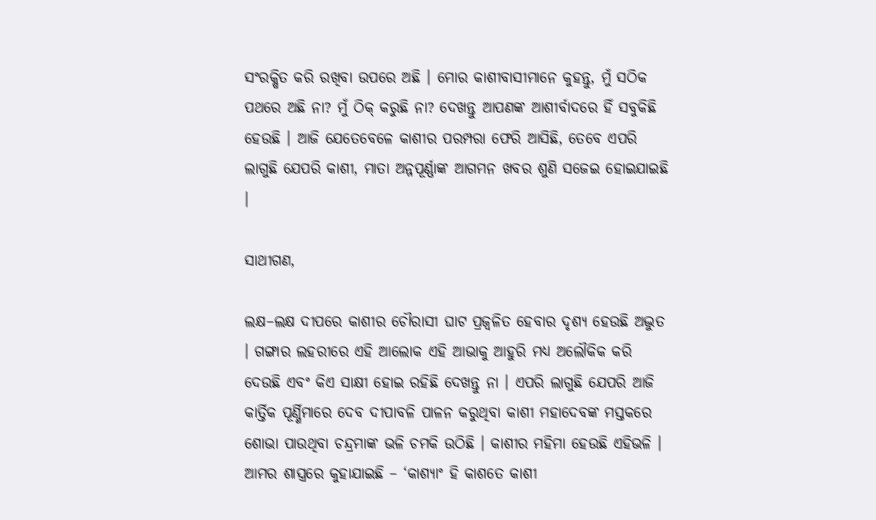ସଂରକ୍ଷିତ କରି ରଖିବା ଉପରେ ଅଛି । ମୋର କାଶୀବାସୀମାନେ କୁହନ୍ତୁ, ମୁଁ ସଠିକ ପଥରେ ଅଛି ନା? ମୁଁ ଠିକ୍ କରୁଛି ନା? ଦେଖନ୍ତୁ ଆପଣଙ୍କ ଆଶୀର୍ବାଦରେ ହିଁ ସବୁକିଛି ହେଉଛି । ଆଜି ଯେତେବେଳେ କାଶୀର ପରମ୍ପରା ଫେରି ଆସିଛି, ତେବେ ଏପରି ଲାଗୁଛି ଯେପରି କାଶୀ, ମାତା ଅନ୍ନପୂର୍ଣ୍ଣାଙ୍କ ଆଗମନ ଖବର ଶୁଣି ସଜେଇ ହୋଇଯାଇଛି ।

ସାଥୀଗଣ,

ଲକ୍ଷ–ଲକ୍ଷ ଦୀପରେ କାଶୀର ଚୌରାସୀ ଘାଟ ପ୍ରଜ୍ୱଳିତ ହେବାର ଦୃଶ୍ୟ ହେଉଛି ଅଦ୍ଭୁତ । ଗଙ୍ଗାର ଲହରୀରେ ଏହି ଆଲୋକ ଏହି ଆଭାକୁ ଆହୁରି ମଧ୍ୟ ଅଲୌକିକ କରି ଦେଉଛି ଏବଂ କିଏ ସାକ୍ଷୀ ହୋଇ ରହିଛି ଦେଖନ୍ତୁ ନା । ଏପରି ଲାଗୁଛି ଯେପରି ଆଜି କାର୍ତ୍ତିକ ପୂର୍ଣ୍ଣିମାରେ ଦେବ ଦୀପାବଳି ପାଳନ କରୁଥିବା କାଶୀ ମହାଦେବଙ୍କ ମସ୍ତକରେ ଶୋଭା ପାଉଥିବା ଚନ୍ଦ୍ରମାଙ୍କ ଭଳି ଚମକି ଉଠିଛି । କାଶୀର ମହିମା ହେଉଛି ଏହିଭଳି । ଆମର ଶାସ୍ତ୍ରରେ କୁହାଯାଇଛି – ‘କାଶ୍ୟାଂ ହି କାଶତେ କାଶୀ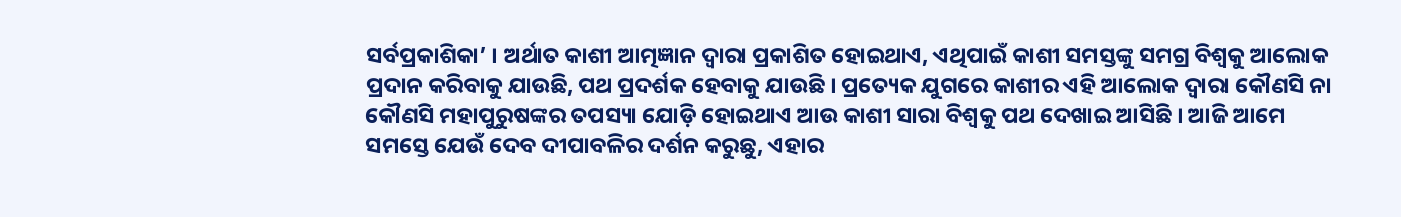ସର୍ବପ୍ରକାଶିକା’ । ଅର୍ଥାତ କାଶୀ ଆତ୍ମଜ୍ଞାନ ଦ୍ୱାରା ପ୍ରକାଶିତ ହୋଇଥାଏ, ଏଥିପାଇଁ କାଶୀ ସମସ୍ତଙ୍କୁ ସମଗ୍ର ବିଶ୍ୱକୁ ଆଲୋକ ପ୍ରଦାନ କରିବାକୁ ଯାଉଛି, ପଥ ପ୍ରଦର୍ଶକ ହେବାକୁ ଯାଉଛି । ପ୍ରତ୍ୟେକ ଯୁଗରେ କାଶୀର ଏହି ଆଲୋକ ଦ୍ୱାରା କୌଣସି ନା କୌଣସି ମହାପୁରୁଷଙ୍କର ତପସ୍ୟା ଯୋଡ଼ି ହୋଇଥାଏ ଆଉ କାଶୀ ସାରା ବିଶ୍ୱକୁ ପଥ ଦେଖାଇ ଆସିଛି । ଆଜି ଆମେ ସମସ୍ତେ ଯେଉଁ ଦେବ ଦୀପାବଳିର ଦର୍ଶନ କରୁଛୁ, ଏହାର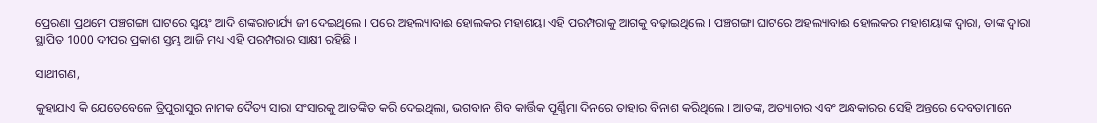ପ୍ରେରଣା ପ୍ରଥମେ ପଞ୍ଚଗଙ୍ଗା ଘାଟରେ ସ୍ୱୟଂ ଆଦି ଶଙ୍କରାଚାର୍ଯ୍ୟ ଜୀ ଦେଇଥିଲେ । ପରେ ଅହଲ୍ୟାବାଈ ହୋଲକର ମହାଶୟା ଏହି ପରମ୍ପରାକୁ ଆଗକୁ ବଢ଼ାଇଥିଲେ । ପଞ୍ଚଗଙ୍ଗା ଘାଟରେ ଅହଲ୍ୟାବାଈ ହୋଲକର ମହାଶୟାଙ୍କ ଦ୍ୱାରା, ତାଙ୍କ ଦ୍ୱାରା ସ୍ଥାପିତ 1000 ଦୀପର ପ୍ରକାଶ ସ୍ତମ୍ଭ ଆଜି ମଧ୍ୟ ଏହି ପରମ୍ପରାର ସାକ୍ଷୀ ରହିଛି ।

ସାଥୀଗଣ,

କୁହାଯାଏ କି ଯେତେବେଳେ ତ୍ରିପୁରାସୁର ନାମକ ଦୈତ୍ୟ ସାରା ସଂସାରକୁ ଆତଙ୍କିତ କରି ଦେଇଥିଲା, ଭଗବାନ ଶିବ କାର୍ତ୍ତିକ ପୂର୍ଣ୍ଣିମା ଦିନରେ ତାହାର ବିନାଶ କରିଥିଲେ । ଆତଙ୍କ, ଅତ୍ୟାଚାର ଏବଂ ଅନ୍ଧକାରର ସେହି ଅନ୍ତରେ ଦେବତାମାନେ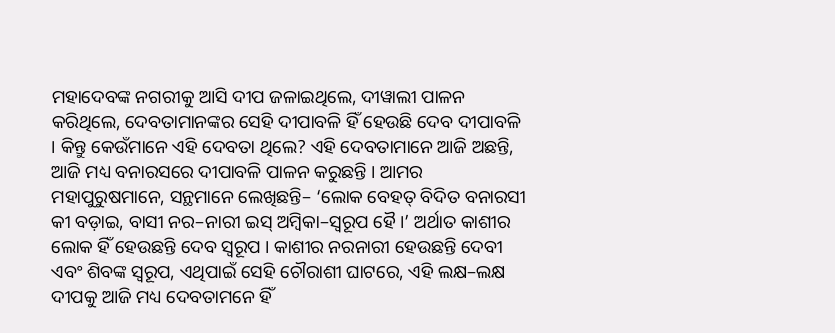ମହାଦେବଙ୍କ ନଗରୀକୁ ଆସି ଦୀପ ଜଳାଇଥିଲେ, ଦୀୱାଲୀ ପାଳନ କରିଥିଲେ, ଦେବତାମାନଙ୍କର ସେହି ଦୀପାବଳି ହିଁ ହେଉଛି ଦେବ ଦୀପାବଳି । କିନ୍ତୁ କେଉଁମାନେ ଏହି ଦେବତା ଥିଲେ? ଏହି ଦେବତାମାନେ ଆଜି ଅଛନ୍ତି, ଆଜି ମଧ୍ୟ ବନାରସରେ ଦୀପାବଳି ପାଳନ କରୁଛନ୍ତି । ଆମର ମହାପୁରୁଷମାନେ, ସନ୍ଥମାନେ ଲେଖିଛନ୍ତି– ‘ଲୋକ ବେହତ୍ ବିଦିତ ବନାରସୀ କୀ ବଡ଼ାଇ, ବାସୀ ନର–ନାରୀ ଇସ୍ ଅମ୍ବିକା–ସ୍ୱରୂପ ହୈ ।’ ଅର୍ଥାତ କାଶୀର ଲୋକ ହିଁ ହେଉଛନ୍ତି ଦେବ ସ୍ୱରୂପ । କାଶୀର ନରନାରୀ ହେଉଛନ୍ତି ଦେବୀ ଏବଂ ଶିବଙ୍କ ସ୍ୱରୂପ, ଏଥିପାଇଁ ସେହି ଚୌରାଶୀ ଘାଟରେ, ଏହି ଲକ୍ଷ–ଲକ୍ଷ ଦୀପକୁ ଆଜି ମଧ୍ୟ ଦେବତାମନେ ହିଁ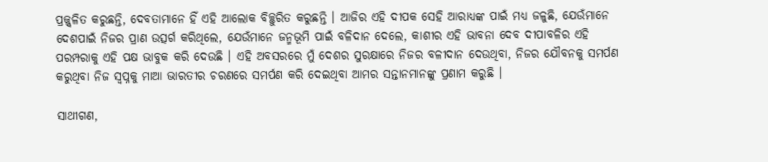ପ୍ରଜ୍ଜ୍ୱଳିତ କରୁଛନ୍ତି, ଦେବତାମାନେ ହିଁ ଏହି ଆଲୋକ ବିଚ୍ଛୁରିତ କରୁଛନ୍ତି । ଆଜିର ଏହି ଦୀପକ ସେହି ଆରାଧ୍ୟଙ୍କ ପାଇଁ ମଧ୍ୟ ଜଳୁଛି, ଯେଉଁମାନେ ଦେଶପାଇଁ ନିଜର ପ୍ରାଣ ଉତ୍ସର୍ଗ କରିଥିଲେ, ଯେଉଁମାନେ ଜନ୍ମଭୂମି ପାଇଁ ବଳିଦାନ ଦେଲେ, କାଶୀର ଏହି ଭାବନା ଦେବ ଦୀପାବଳିର ଏହି ପରମ୍ପରାକୁ ଏହି ପକ୍ଷ ଭାବୁକ କରି ଦେଉଛି । ଏହି ଅବସରରେ ମୁଁ ଦେଶର ସୁରକ୍ଷାରେ ନିଜର ବଳୀଦାନ ଦେଉଥିବା, ନିଜର ଯୌବନକୁ ସମର୍ପଣ କରୁଥିବା ନିଜ ସ୍ୱପ୍ନକୁ ମାଆ ଭାରତୀର ଚରଣରେ ସମର୍ପଣ କରି ଦେଇଥିବା ଆମର ସନ୍ତାନମାନଙ୍କୁ ପ୍ରଣାମ କରୁଛି ।

ସାଥୀଗଣ,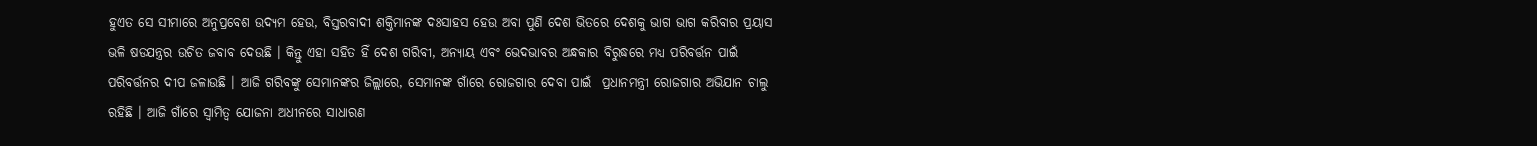ହୁଏତ ସେ ସୀମାରେ ଅନୁପ୍ରବେଶ ଉଦ୍ୟମ ହେଉ, ବିସ୍ତରବାଦୀ ଶକ୍ତିମାନଙ୍କ ଦଃସାହସ ହେଉ ଅବା ପୁଣି ଦେଶ ଭିତରେ ଦେଶକୁ ଭାଗ ଭାଗ କରିବାର ପ୍ରୟାସ ଭଳି ଷଡଯନ୍ତ୍ରର ଉଚିତ ଜବାବ ଦେଉଛି । କିନ୍ତୁ ଏହା ସହିତ ହିଁ ଦେଶ ଗରିବୀ, ଅନ୍ୟାୟ ଏବଂ ଭେଦଭାବର ଅନ୍ଧକାର ବିରୁଦ୍ଧରେ ମଧ୍ୟ ପରିବର୍ତ୍ତନ ପାଇଁ ପରିବର୍ତ୍ତନର ଦୀପ ଜଳାଉଛି । ଆଜି ଗରିବଙ୍କୁ ସେମାନଙ୍କର ଜିଲ୍ଲାରେ, ସେମାନଙ୍କ ଗାଁରେ ରୋଜଗାର ଦେବା ପାଇଁ  ପ୍ରଧାନମନ୍ତ୍ରୀ ରୋଜଗାର ଅଭିଯାନ ଚାଲୁ ରହିଛି । ଆଜି ଗାଁରେ ସ୍ୱାମିତ୍ୱ ଯୋଜନା ଅଧୀନରେ ସାଧାରଣ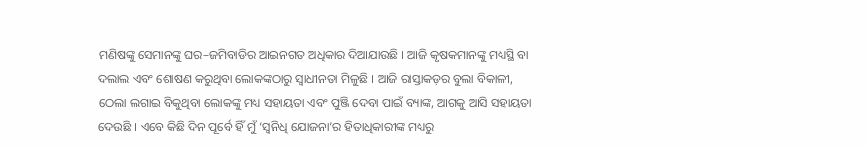ମଣିଷଙ୍କୁ ସେମାନଙ୍କୁ ଘର–ଜମିବାଡିର ଆଇନଗତ ଅଧିକାର ଦିଆଯାଉଛି । ଆଜି କୃଷକମାନଙ୍କୁ ମଧ୍ୟସ୍ଥି ବା ଦଲାଲ ଏବଂ ଶୋଷଣ କରୁଥିବା ଲୋକଙ୍କଠାରୁ ସ୍ୱାଧୀନତା ମିଳୁଛି । ଆଜି ରାସ୍ତାକଡ଼ର ବୁଲା ବିକାଳୀ, ଠେଲା ଲଗାଇ ବିକୁଥିବା ଲୋକଙ୍କୁ ମଧ୍ୟ ସହାୟତା ଏବଂ ପୁଞ୍ଜି ଦେବା ପାଇଁ ବ୍ୟାଙ୍କ, ଆଗକୁ ଆସି ସହାୟତା ଦେଉଛି । ଏବେ କିଛି ଦିନ ପୂର୍ବେ ହିଁ ମୁଁ ‘ସ୍ୱନିଧି ଯୋଜନା’ର ହିତାଧିକାରୀଙ୍କ ମଧ୍ୟରୁ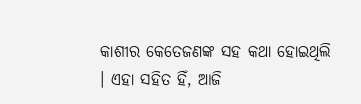କାଶୀର କେତେଜଣଙ୍କ ସହ କଥା ହୋଇଥିଲି । ଏହା ସହିତ ହିଁ, ଆଜି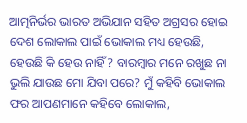ଆତ୍ମନିର୍ଭର ଭାରତ ଅଭିଯାନ ସହିତ ଅଗ୍ରସର ହୋଇ ଦେଶ ଲୋକାଲ ପାଇଁ ଭୋକାଲ ମଧ୍ୟ ହେଉଛି, ହେଉଛି କି ହେଉ ନାହିଁ? ବାରମ୍ବାର ମନେ ରଖୁଛ ନା ଭୁଲି ଯାଉଛ ମୋ ଯିବା ପରେ? ମୁଁ କହିବି ଭୋକାଲ ଫର ଆପଣମାନେ କହିବେ ଲୋକାଲ,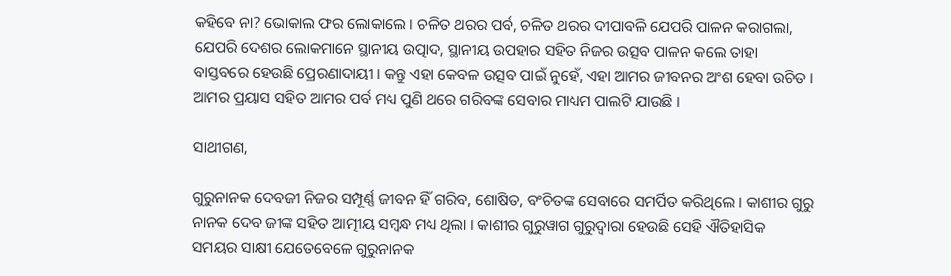କହିବେ ନା? ଭୋକାଲ ଫର ଲୋକାଲେ । ଚଳିତ ଥରର ପର୍ବ, ଚଳିତ ଥରର ଦୀପାବଳି ଯେପରି ପାଳନ କରାଗଲା, ଯେପରି ଦେଶର ଲୋକମାନେ ସ୍ଥାନୀୟ ଉତ୍ପାଦ, ସ୍ଥାନୀୟ ଉପହାର ସହିତ ନିଜର ଉତ୍ସବ ପାଳନ କଲେ ତାହା ବାସ୍ତବରେ ହେଉଛି ପ୍ରେରଣାଦାୟୀ । କନ୍ତୁ ଏହା କେବଳ ଉତ୍ସବ ପାଇଁ ନୁହେଁ, ଏହା ଆମର ଜୀବନର ଅଂଶ ହେବା ଉଚିତ । ଆମର ପ୍ରୟାସ ସହିତ ଆମର ପର୍ବ ମଧ୍ୟ ପୁଣି ଥରେ ଗରିବଙ୍କ ସେବାର ମାଧ୍ୟମ ପାଲଟି ଯାଉଛି ।

ସାଥୀଗଣ,

ଗୁରୁନାନକ ଦେବଜୀ ନିଜର ସମ୍ପୂର୍ଣ୍ଣ ଜୀବନ ହିଁ ଗରିବ, ଶୋଷିତ, ବଂଚିତଙ୍କ ସେବାରେ ସମର୍ପିତ କରିଥିଲେ । କାଶୀର ଗୁରୁ ନାନକ ଦେବ ଜୀଙ୍କ ସହିତ ଆତ୍ମୀୟ ସମ୍ବନ୍ଧ ମଧ୍ୟ ଥିଲା । କାଶୀର ଗୁରୁୱାଗ ଗୁରୁଦ୍ୱାରା ହେଉଛି ସେହି ଐତିହାସିକ ସମୟର ସାକ୍ଷୀ ଯେତେବେଳେ ଗୁରୁନାନକ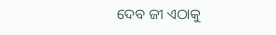ଦେବ ଜୀ ଏଠାକୁ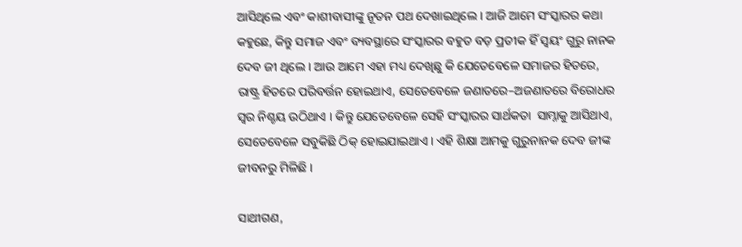ଆସିଥିଲେ ଏବଂ କାଶୀବାସୀଙ୍କୁ ନୂତନ ପଥ ଦେଖାଇଥିଲେ । ଆଜି ଆମେ ସଂସ୍କାରର କଥା କହୁଛେ, କିନ୍ତୁ ସମାଜ ଏବଂ ବ୍ୟବସ୍ଥାରେ ସଂସ୍କାରର ବହୁତ ବଡ଼ ପ୍ରତୀକ ହିଁ ସ୍ୱୟଂ ଗୁରୁ ନାନକ ଦେବ ଜୀ ଥିଲେ । ଆଉ ଆମେ ଏହା ମଧ୍ୟ ଦେଖିଛୁ କି ଯେତେବେଳେ ସମାଜର ହିତରେ, ରାଷ୍ଟ୍ର ହିତରେ ପରିବର୍ତ୍ତନ ହୋଇଥାଏ, ସେତେବେଳେ ଜଣାତରେ–ଅଜଣାତରେ ବିରୋଧର ସ୍ୱର ନିଶ୍ଚୟ ଉଠିଥାଏ । କିନ୍ତୁ ଯେତେବେଳେ ସେହି ସଂସ୍କାରର ସାର୍ଥକତା  ସାମ୍ନାକୁ ଆସିଥାଏ, ସେତେବେଳେ ସବୁକିଛି ଠିକ୍ ହୋଇଯାଇଥାଏ । ଏହି ଶିକ୍ଷା ଆମକୁ ଗୁରୁନାନକ ଦେବ ଜୀଙ୍କ ଜୀବନରୁ ମିଳିଛି ।

ସାଥୀଗଣ,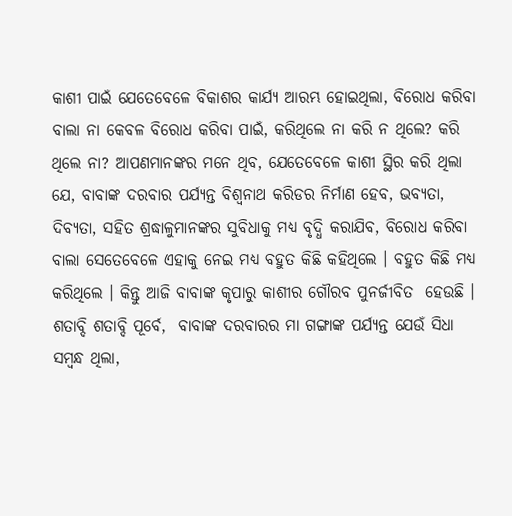କାଶୀ ପାଇଁ ଯେତେବେଳେ ବିକାଶର କାର୍ଯ୍ୟ ଆରମ୍ଭ ହୋଇଥିଲା, ବିରୋଧ କରିବା ବାଲା ନା କେବଳ ବିରୋଧ କରିବା ପାଇଁ, କରିଥିଲେ ନା କରି ନ ଥିଲେ? କରି ଥିଲେ ନା? ଆପଣମାନଙ୍କର ମନେ ଥିବ, ଯେତେବେଳେ କାଶୀ ସ୍ଥିର କରି ଥିଲା ଯେ, ବାବାଙ୍କ ଦରବାର ପର୍ଯ୍ୟନ୍ତ ବିଶ୍ୱନାଥ କରିଡର ନିର୍ମାଣ ହେବ, ଭବ୍ୟତା, ଦିବ୍ୟତା, ସହିତ ଶ୍ରଦ୍ଧାଳୁମାନଙ୍କର ସୁବିଧାକୁ ମଧ୍ୟ ବୃଦ୍ଧି କରାଯିବ, ବିରୋଧ କରିବା ବାଲା ସେତେବେଳେ ଏହାକୁ ନେଇ ମଧ୍ୟ ବହୁତ କିଛି କହିଥିଲେ । ବହୁତ କିଛି ମଧ୍ୟ କରିଥିଲେ । କିନ୍ତୁ ଆଜି ବାବାଙ୍କ କୃପାରୁ କାଶୀର ଗୌରବ ପୁନର୍ଜୀବିତ  ହେଉଛି । ଶତାବ୍ଦି ଶତାବ୍ଦି ପୂର୍ବେ,  ବାବାଙ୍କ ଦରବାରର ମା ଗଙ୍ଗାଙ୍କ ପର୍ଯ୍ୟନ୍ତ ଯେଉଁ ସିଧା ସମ୍ବନ୍ଧ ଥିଲା,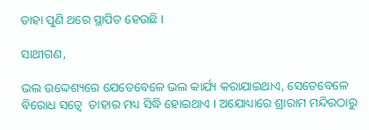ତାହା ପୁଣି ଥରେ ସ୍ଥାପିତ ହେଉଛି ।

ସାଥୀଗଣ,

ଭଲ ଉଦ୍ଦେଶ୍ୟରେ ଯେତେବେଳେ ଭଲ କାର୍ଯ୍ୟ କରାଯାଇଥାଏ, ସେତେବେଳେ ବିରୋଧ ସତ୍ୱେ  ତାହାର ମଧ୍ୟ ସିଦ୍ଧି ହୋଇଥାଏ । ଅଯୋଧ୍ୟାରେ ଶ୍ରାରାମ ମନ୍ଦିରଠାରୁ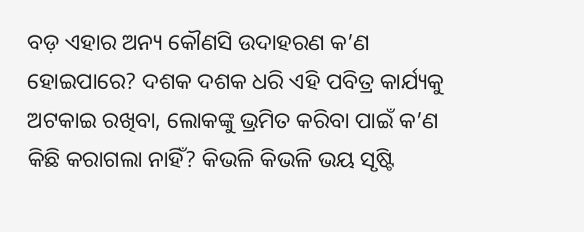ବଡ଼ ଏହାର ଅନ୍ୟ କୌଣସି ଉଦାହରଣ କ’ଣ ହୋଇପାରେ? ଦଶକ ଦଶକ ଧରି ଏହି ପବିତ୍ର କାର୍ଯ୍ୟକୁ ଅଟକାଇ ରଖିବା, ଲୋକଙ୍କୁ ଭ୍ରମିତ କରିବା ପାଇଁ କ’ଣ କିଛି କରାଗଲା ନାହିଁ? କିଭଳି କିଭଳି ଭୟ ସୃଷ୍ଟି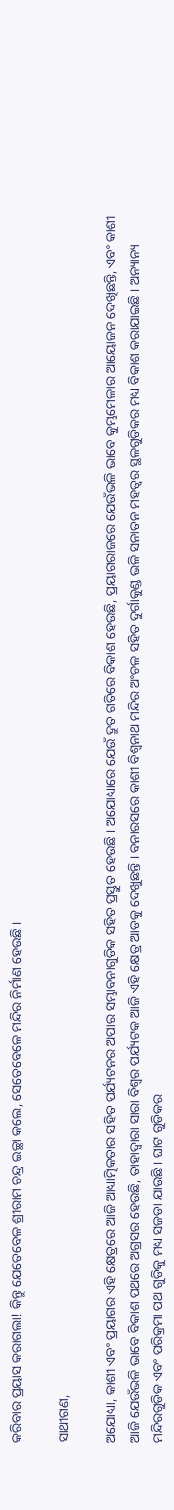କରିବାର ପ୍ରୟାସ କରାଗଲା! କିନ୍ତୁ ଯେତେବେଳ ଶ୍ରୀରାମ ଚନ୍ଦ୍ର ଇଚ୍ଛା କଲେ, ସେତେବେଳେ ମନ୍ଦିର ନିର୍ମାଣ ହେଉଛି ।

ସାଥୀଗଣ,

ଅଯୋଧ୍ୟା, କାଶୀ ଏବଂ ପ୍ରୟାଗର ଏହି କ୍ଷେତ୍ରରେ ଆଜି ଆଧ୍ୟାତ୍ମିକତାର ସହିତ ପର୍ଯ୍ୟଟନର ଅପାର ସମ୍ଭାବନାଗୁଡିକ ସହିତ ପ୍ରସ୍ତୁତ ହେଉଛି । ଅଯୋଧ୍ୟାରେ ଯେଉଁ ଦ୍ରୁତ ଗତିରେ ବିକାଶ ହେଉଛି, ପ୍ରୟାଗରାଜରେ ଯେଉଁଭଳି ଭାବେ କୁମ୍ଭମେଳାର ଆୟୋଜନ ଦେଖିଛନ୍ତି, ଏବଂ କାଶୀ ଆଜି ଯେଉଁଭଳି ଭାବେ ବିକାଶ ପଥରେ ଅଗ୍ରସର ହେଉଛି, ତାହାଦ୍ୱାରା ସାରା ବିଶ୍ୱର ପର୍ଯ୍ୟଟକ ଆଜି ଏହି କ୍ଷେତ୍ର ଆଡକୁ ଦେଖୁଛନ୍ତି । ବନାରସରେ କାଶୀ ବିଶ୍ୱନାଥ ମନ୍ଦିର ଅଂଚଳ ସହିତ ଦୁର୍ଗାକୁଣ୍ଡ ଭଳି ସନାତନ ମହତ୍ୱର ସ୍ଥଳଗୁଡିକର ମଧ୍ୟ ବିକାଶ କରାଯାଇଛି । ଅନ୍ୟାନ୍ୟ ମନ୍ଦିରଗୁଡିକ ଏବଂ ପରିକ୍ରମା ପଥ ଗୁଡିକୁ ମଧ୍ୟ ସଜଡା ଯାଉଛି । ଘାଟ ଗୁଡିକର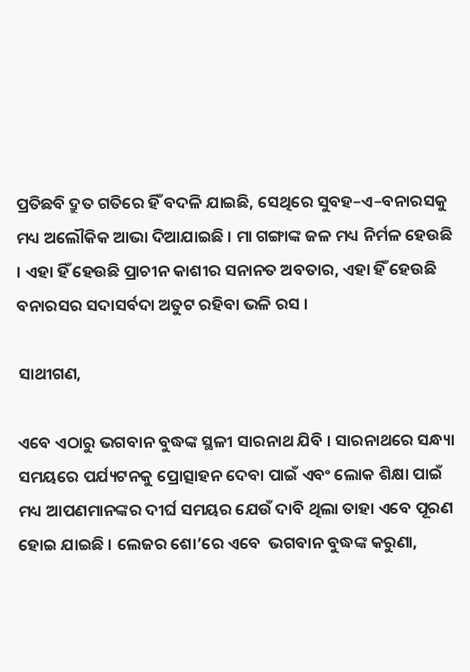ପ୍ରତିଛବି ଦ୍ରୁତ ଗତିରେ ହିଁ ବଦଳି ଯାଇଛି, ସେଥିରେ ସୁବହ–ଏ–ବନାରସକୁ ମଧ୍ୟ ଅଲୌକିକ ଆଭା ଦିଆଯାଇଛି । ମା ଗଙ୍ଗାଙ୍କ ଜଳ ମଧ୍ୟ ନିର୍ମଳ ହେଉଛି । ଏହା ହିଁ ହେଉଛି ପ୍ରାଚୀନ କାଶୀର ସନାନତ ଅବତାର, ଏହା ହିଁ ହେଉଛି ବନାରସର ସଦାସର୍ବଦା ଅତୁଟ ରହିବା ଭଳି ରସ ।

ସାଥୀଗଣ,

ଏବେ ଏଠାରୁ ଭଗବାନ ବୁଦ୍ଧଙ୍କ ସ୍ଥଳୀ ସାରନାଥ ଯିବି । ସାରନାଥରେ ସନ୍ଧ୍ୟା ସମୟରେ ପର୍ଯ୍ୟଟନକୁ ପ୍ରୋତ୍ସାହନ ଦେବା ପାଇଁ ଏବଂ ଲୋକ ଶିକ୍ଷା ପାଇଁ ମଧ୍ୟ ଆପଣମାନଙ୍କର ଦୀର୍ଘ ସମୟର ଯେଉଁ ଦାବି ଥିଲା ତାହା ଏବେ ପୂରଣ ହୋଇ ଯାଇଛି । ଲେଜର ଶୋ’ରେ ଏବେ  ଭଗବାନ ବୁଦ୍ଧଙ୍କ କରୁଣା,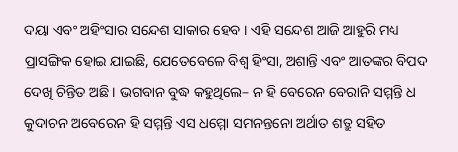ଦୟା ଏବଂ ଅହିଂସାର ସନ୍ଦେଶ ସାକାର ହେବ । ଏହି ସନ୍ଦେଶ ଆଜି ଆହୁରି ମଧ୍ୟ ପ୍ରାସଙ୍ଗିକ ହୋଇ ଯାଇଛି, ଯେତେବେଳେ ବିଶ୍ୱ ହିଂସା, ଅଶାନ୍ତି ଏବଂ ଆତଙ୍କର ବିପଦ ଦେଖି ଚିନ୍ତିତ ଅଛି । ଭଗବାନ ବୁଦ୍ଧ କହୁଥିଲେ– ନ ହି ବେରେନ ବେରାନି ସମ୍ମନ୍ତି ଧ କୁଦାଚନ ଅବେରେନ ହି ସମ୍ମନ୍ତି ଏସ ଧମ୍ମୋ ସମନନ୍ତନୋ ଅର୍ଥାତ ଶତ୍ରୁ ସହିତ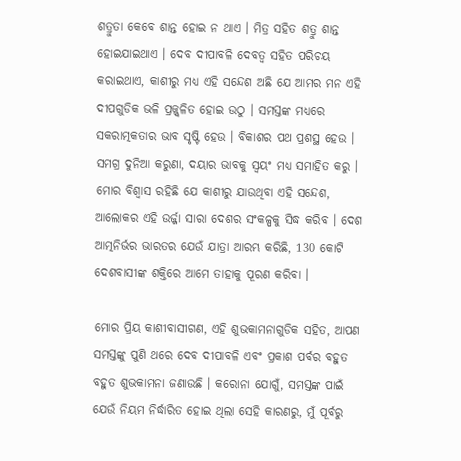ଶତ୍ରୁତା କେବେ ଶାନ୍ତ ହୋଇ ନ ଥାଏ । ମିତ୍ର ସହିତ ଶତ୍ରୁ ଶାନ୍ତ ହୋଇଯାଇଥାଏ । ଦେବ ଦୀପାବଳି ଦେବତ୍ୱ ସହିତ ପରିଚୟ କରାଇଥାଏ, କାଶୀରୁ ମଧ୍ୟ ଏହି ସନ୍ଦେଶ ଅଛି ଯେ ଆମର ମନ ଏହି ଦୀପଗୁଡିକ ଭଳି ପ୍ରଜ୍ଜ୍ୱଳିତ ହୋଇ ଉଠୁ । ସମସ୍ତଙ୍କ ମଧ୍ୟରେ ସକରାତ୍ମକତାର ଭାବ ସୃଷ୍ଟି ହେଉ । ବିକାଶର ପଥ ପ୍ରଶସ୍ଥ ହେଉ । ସମଗ୍ର ଦୁନିଆ କରୁଣା, ଦୟାର ଭାବକୁ ସ୍ୱୟଂ ମଧ୍ୟ ସମାହିତ କରୁ । ମୋର ବିଶ୍ୱାସ ରହିଛି ଯେ କାଶୀରୁ ଯାଉଥିବା ଏହି ସନ୍ଦେଶ, ଆଲୋକର ଏହି ଉର୍ଜ୍ଜା ସାରା ଦେଶର ସଂକଳ୍ପକୁ ସିଦ୍ଧ କରିବ । ଦେଶ ଆତ୍ମନିର୍ଭର ଭାରତର ଯେଉଁ ଯାତ୍ରା ଆରମ୍ଭ କରିଛି, 130 କୋଟି ଦେଶବାସୀଙ୍କ ଶକ୍ତିରେ ଆମେ ତାହାକୁ ପୂରଣ କରିବା ।

ମୋର ପ୍ରିୟ କାଶୀବାସୀଗଣ, ଏହି ଶୁଭକାମନାଗୁଡିକ ସହିତ, ଆପଣ ସମସ୍ତଙ୍କୁ ପୁଣି ଥରେ ଦେବ ଦୀପାବଳି ଏବଂ ପ୍ରକାଶ ପର୍ବର ବହୁତ ବହୁତ ଶୁଭକାମନା ଜଣାଉଛି । କରୋନା ଯୋଗୁଁ, ସମସ୍ତଙ୍କ ପାଇଁ ଯେଉଁ ନିୟମ ନିର୍ଦ୍ଧାରିତ ହୋଇ ଥିଲା ସେହି କାରଣରୁ, ମୁଁ ପୂର୍ବରୁ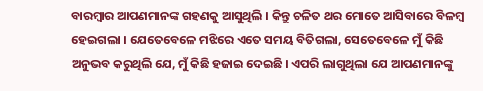ବାରମ୍ବାର ଆପଣମାନଙ୍କ ଗହଣକୁ ଆସୁଥିଲି । କିନ୍ତୁ ଚଳିତ ଥର ମୋତେ ଆସିବାରେ ବିଳମ୍ବ ହେଇଗଲା । ଯେତେବେଳେ ମଝିରେ ଏତେ ସମୟ ବିତିଗଲା, ସେତେବେଳେ ମୁଁ କିଛି ଅନୁଭବ କରୁଥିଲି ଯେ, ମୁଁ କିଛି ହଜାଇ ଦେଇଛି । ଏପରି ଲାଗୁଥିଲା ଯେ ଆପଣମାନଙ୍କୁ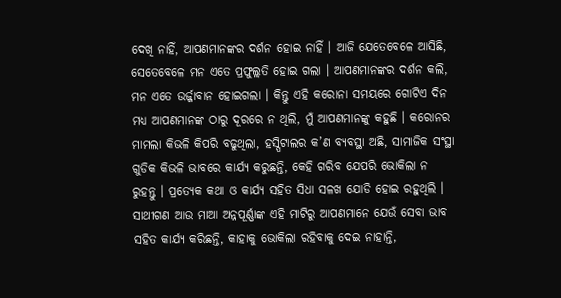ଦେଖି ନାହିଁ, ଆପଣମାନଙ୍କର ଦର୍ଶନ ହୋଇ ନାହିଁ । ଆଜି ଯେତେବେଳେ ଆସିଛି, ସେତେବେଳେ ମନ ଏତେ ପ୍ରଫୁଲ୍ଲତି ହୋଇ ଗଲା । ଆପଣମାନଙ୍କର ଦର୍ଶନ କଲି, ମନ ଏତେ ଉର୍ଜ୍ଜାବାନ ହୋଇଗଲା । କିନ୍ତୁ ଏହି କରୋନା ସମୟରେ ଗୋଟିଏ ଦିନ ମଧ୍ୟ ଆପଣମାନଙ୍କ ଠାରୁ ଦୂରରେ ନ ଥିଲି, ମୁଁ ଆପଣମାନଙ୍କୁ କହୁଛି । କରୋନର ମାମଲା କିଭଳି କିପରି ବଢୁଥିଲା, ହସ୍ପିଟାଲର କ’ଣ ବ୍ୟବସ୍ଥା ଅଛି, ସାମାଜିକ ସଂସ୍ଥା ଗୁଡିକ କିଭଳି ଭାବରେ କାର୍ଯ୍ୟ କରୁଛନ୍ତି, କେହି ଗରିବ ଯେପରି ଭୋକିଲା ନ  ରୁହନ୍ତୁ । ପ୍ରତ୍ୟେକ କଥା ଓ କାର୍ଯ୍ୟ ସହିତ ସିଧା ସଳଖ ଯୋଡି ହୋଇ ରହୁଥିଲି । ସାଥୀଗଣ ଆଉ ମାଆ ଅନ୍ନପୂର୍ଣ୍ଣାଙ୍କ ଏହି ମାଟିରୁ ଆପଣମାନେ ଯେଉଁ ସେବା ଭାବ ସହିତ କାର୍ଯ୍ୟ କରିଛନ୍ତି, କାହାକୁ ଭୋକିଲା ରହିବାକୁ ଦେଇ ନାହାନ୍ତି,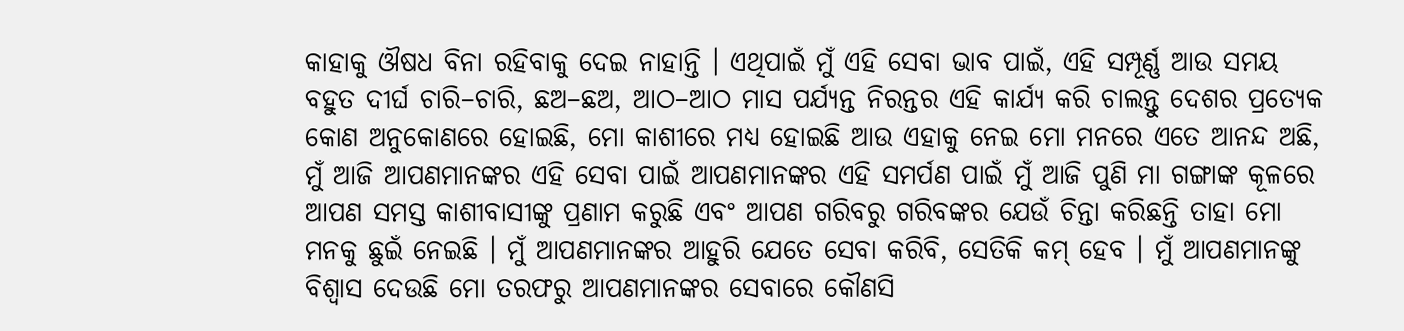କାହାକୁ ଔଷଧ ବିନା ରହିବାକୁ ଦେଇ ନାହାନ୍ତି । ଏଥିପାଇଁ ମୁଁ ଏହି ସେବା ଭାବ ପାଇଁ, ଏହି ସମ୍ପୂର୍ଣ୍ଣ ଆଉ ସମୟ ବହୁତ ଦୀର୍ଘ ଚାରି–ଚାରି, ଛଅ–ଛଅ, ଆଠ–ଆଠ ମାସ ପର୍ଯ୍ୟନ୍ତ ନିରନ୍ତର ଏହି କାର୍ଯ୍ୟ କରି ଚାଲନ୍ତୁ ଦେଶର ପ୍ରତ୍ୟେକ କୋଣ ଅନୁକୋଣରେ ହୋଇଛି, ମୋ କାଶୀରେ ମଧ୍ୟ ହୋଇଛି ଆଉ ଏହାକୁ ନେଇ ମୋ ମନରେ ଏତେ ଆନନ୍ଦ ଅଛି, ମୁଁ ଆଜି ଆପଣମାନଙ୍କର ଏହି ସେବା ପାଇଁ ଆପଣମାନଙ୍କର ଏହି ସମର୍ପଣ ପାଇଁ ମୁଁ ଆଜି ପୁଣି ମା ଗଙ୍ଗାଙ୍କ କୂଳରେ ଆପଣ ସମସ୍ତ କାଶୀବାସୀଙ୍କୁ ପ୍ରଣାମ କରୁଛି ଏବଂ ଆପଣ ଗରିବରୁ ଗରିବଙ୍କର ଯେଉଁ ଚିନ୍ତା କରିଛନ୍ତି ତାହା ମୋ ମନକୁ ଛୁଇଁ ନେଇଛି । ମୁଁ ଆପଣମାନଙ୍କର ଆହୁରି ଯେତେ ସେବା କରିବି, ସେତିକି କମ୍ ହେବ । ମୁଁ ଆପଣମାନଙ୍କୁ ବିଶ୍ୱାସ ଦେଉଛି ମୋ ତରଫରୁ ଆପଣମାନଙ୍କର ସେବାରେ କୌଣସି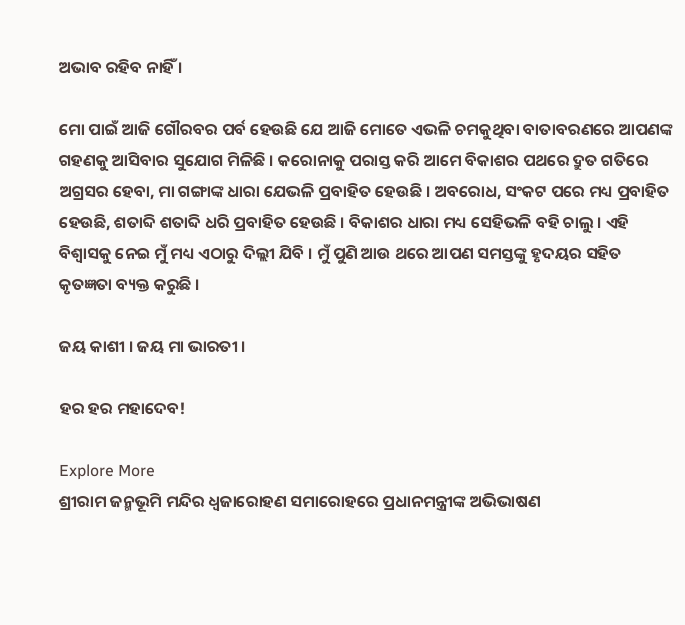ଅଭାବ ରହିବ ନାହିଁ ।

ମୋ ପାଇଁ ଆଜି ଗୌରବର ପର୍ବ ହେଉଛି ଯେ ଆଜି ମୋତେ ଏଭଳି ଚମକୁଥିବା ବାତାବରଣରେ ଆପଣଙ୍କ ଗହଣକୁ ଆସିବାର ସୁଯୋଗ ମିଳିଛି । କରୋନାକୁ ପରାସ୍ତ କରି ଆମେ ବିକାଶର ପଥରେ ଦ୍ରୁତ ଗତିରେ ଅଗ୍ରସର ହେବା, ମା ଗଙ୍ଗାଙ୍କ ଧାରା ଯେଭଳି ପ୍ରବାହିତ ହେଉଛି । ଅବରୋଧ, ସଂକଟ ପରେ ମଧ୍ୟ ପ୍ରବାହିତ ହେଉଛି, ଶତାବ୍ଦି ଶତାବ୍ଦି ଧରି ପ୍ରବାହିତ ହେଉଛି । ବିକାଶର ଧାରା ମଧ୍ୟ ସେହିଭଳି ବହି ଚାଲୁ । ଏହି ବିଶ୍ୱାସକୁ ନେଇ ମୁଁ ମଧ୍ୟ ଏଠାରୁ ଦିଲ୍ଲୀ ଯିବି । ମୁଁ ପୁଣି ଆଉ ଥରେ ଆପଣ ସମସ୍ତଙ୍କୁ ହୃଦୟର ସହିତ କୃତଜ୍ଞତା ବ୍ୟକ୍ତ କରୁଛି ।

ଜୟ କାଶୀ । ଜୟ ମା ଭାରତୀ ।

ହର ହର ମହାଦେବ!

Explore More
ଶ୍ରୀରାମ ଜନ୍ମଭୂମି ମନ୍ଦିର ଧ୍ଵଜାରୋହଣ ସମାରୋହରେ ପ୍ରଧାନମନ୍ତ୍ରୀଙ୍କ ଅଭିଭାଷଣ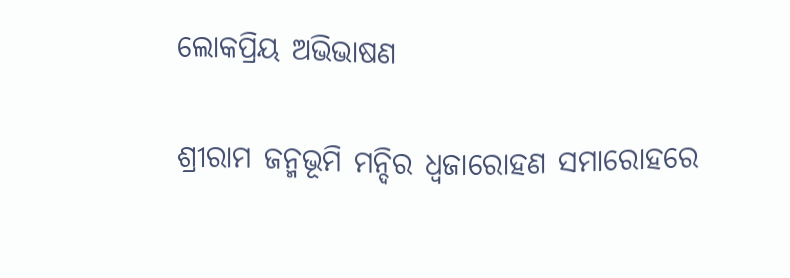ଲୋକପ୍ରିୟ ଅଭିଭାଷଣ

ଶ୍ରୀରାମ ଜନ୍ମଭୂମି ମନ୍ଦିର ଧ୍ଵଜାରୋହଣ ସମାରୋହରେ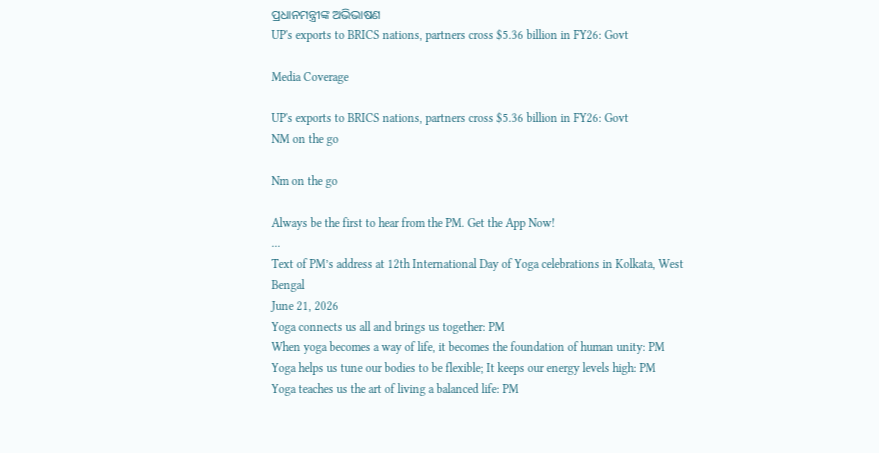ପ୍ରଧାନମନ୍ତ୍ରୀଙ୍କ ଅଭିଭାଷଣ
UP's exports to BRICS nations, partners cross $5.36 billion in FY26: Govt

Media Coverage

UP's exports to BRICS nations, partners cross $5.36 billion in FY26: Govt
NM on the go

Nm on the go

Always be the first to hear from the PM. Get the App Now!
...
Text of PM’s address at 12th International Day of Yoga celebrations in Kolkata, West Bengal
June 21, 2026
Yoga connects us all and brings us together: PM
When yoga becomes a way of life, it becomes the foundation of human unity: PM
Yoga helps us tune our bodies to be flexible; It keeps our energy levels high: PM
Yoga teaches us the art of living a balanced life: PM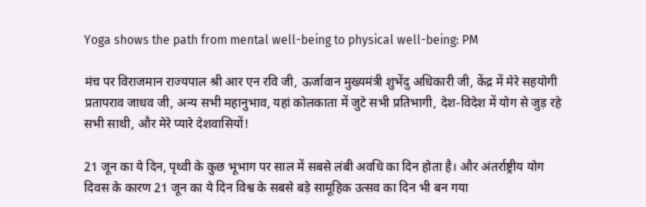Yoga shows the path from mental well-being to physical well-being: PM

मंच पर विराजमान राज्यपाल श्री आर एन रवि जी, ऊर्जावान मुख्यमंत्री शुभेंदु अधिकारी जी, केंद्र में मेरे सहयोगी प्रतापराव जाधव जी, अन्य सभी महानुभाव, यहां कोलकाता में जुटे सभी प्रतिभागी, देश-विदेश में योग से जुड़ रहे सभी साथी, और मेरे प्यारे देशवासियों!

21 जून का ये दिन, पृथ्वी के कुछ भूभाग पर साल में सबसे लंबी अवधि का दिन होता है। और अंतर्राष्ट्रीय योग दिवस के कारण 21 जून का ये दिन विश्व के सबसे बड़े सामूहिक उत्सव का दिन भी बन गया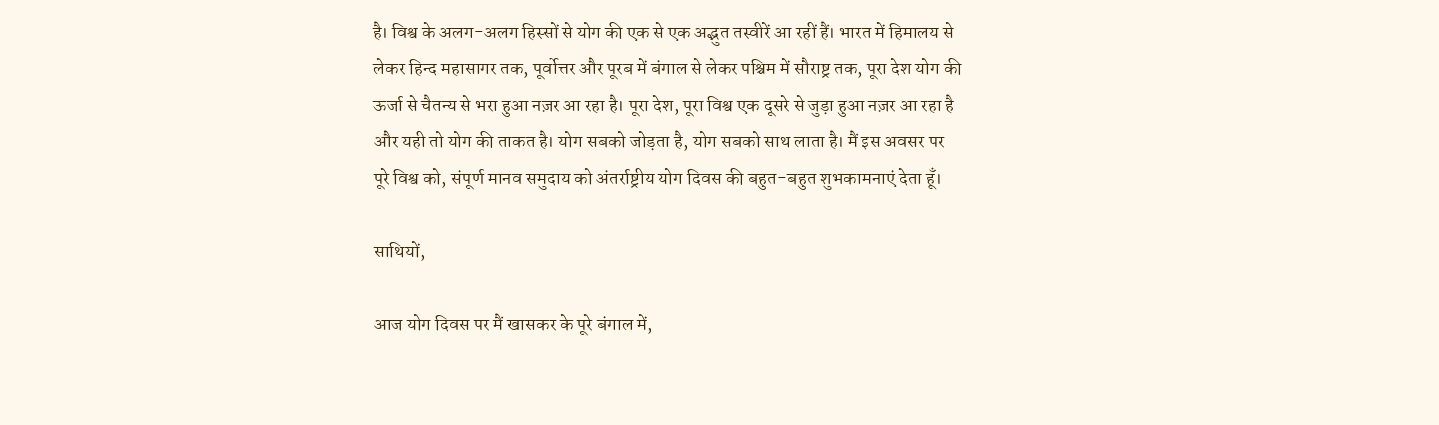है। विश्व के अलग-अलग हिस्सों से योग की एक से एक अद्भुत तस्वीरें आ रहीं हैं। भारत में हिमालय से लेकर हिन्द महासागर तक, पूर्वोत्तर और पूरब में बंगाल से लेकर पश्चिम में सौराष्ट्र तक, पूरा देश योग की ऊर्जा से चैतन्य से भरा हुआ नज़र आ रहा है। पूरा देश, पूरा विश्व एक दूसरे से जुड़ा हुआ नज़र आ रहा है और यही तो योग की ताकत है। योग सबको जोड़ता है, योग सबको साथ लाता है। मैं इस अवसर पर पूरे विश्व को, संपूर्ण मानव समुदाय को अंतर्राष्ट्रीय योग दिवस की बहुत-बहुत शुभकामनाएं देता हूँ।

साथियों,

आज योग दिवस पर मैं खासकर के पूरे बंगाल में,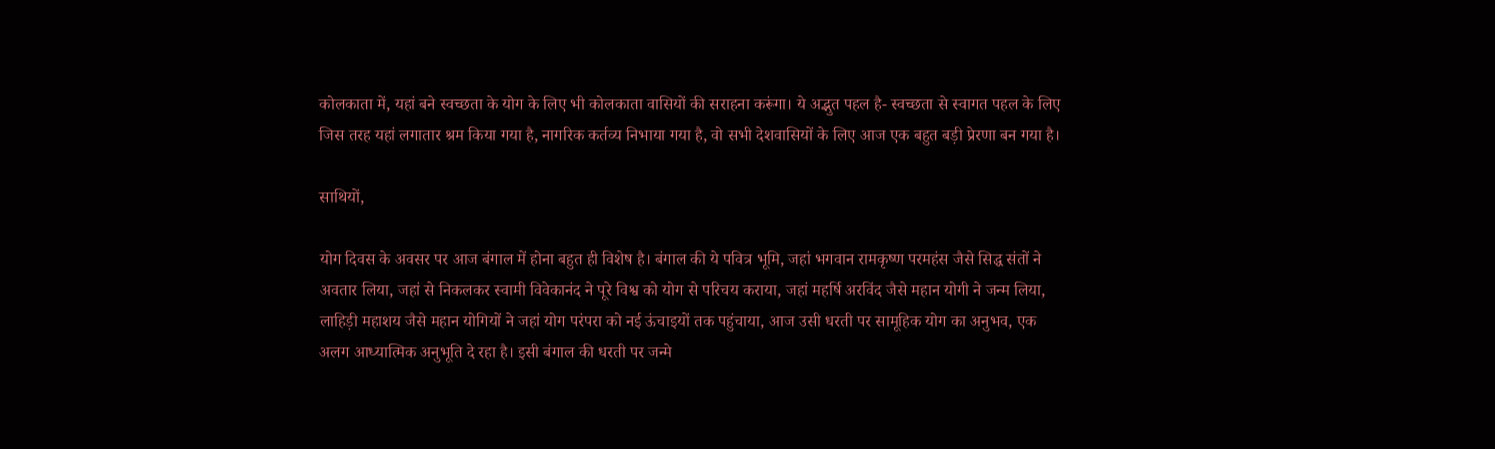कोलकाता में, यहां बने स्वच्छता के योग के लिए भी कोलकाता वासियों की सराहना करूंगा। ये अद्भुत पहल है- स्वच्छता से स्वागत पहल के लिए जिस तरह यहां लगातार श्रम किया गया है, नागरिक कर्तव्य निभाया गया है, वो सभी देशवासियों के लिए आज एक बहुत बड़ी प्रेरणा बन गया है।

साथियों,

योग दिवस के अवसर पर आज बंगाल में होना बहुत ही विशेष है। बंगाल की ये पवित्र भूमि, जहां भगवान रामकृष्ण परमहंस जैसे सिद्ध संतों ने अवतार लिया, जहां से निकलकर स्वामी विवेकानंद ने पूरे विश्व को योग से परिचय कराया, जहां महर्षि अरविंद जैसे महान योगी ने जन्म लिया, लाहिड़ी महाशय जैसे महान योगियों ने जहां योग परंपरा को नई ऊंचाइयों तक पहुंचाया, आज उसी धरती पर सामूहिक योग का अनुभव, एक अलग आध्यात्मिक अनुभूति दे रहा है। इसी बंगाल की धरती पर जन्मे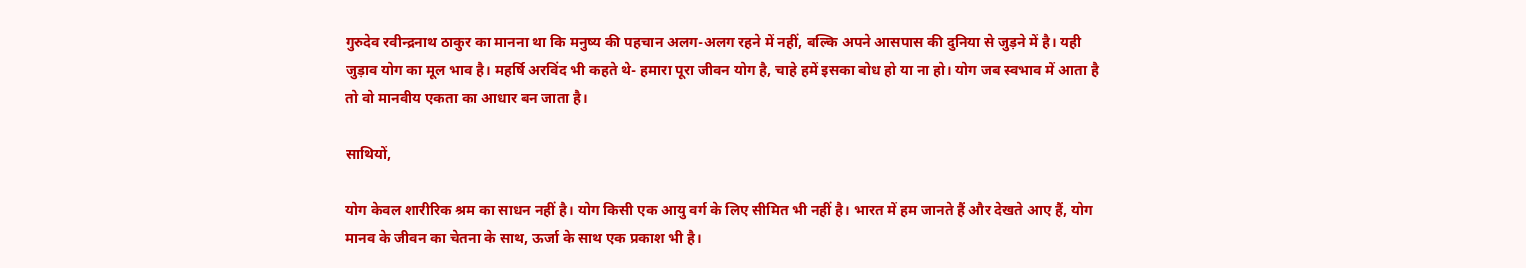गुरुदेव रवीन्द्रनाथ ठाकुर का मानना था कि मनुष्य की पहचान अलग-अलग रहने में नहीं, बल्कि अपने आसपास की दुनिया से जुड़ने में है। यही जुड़ाव योग का मूल भाव है। महर्षि अरविंद भी कहते थे- हमारा पूरा जीवन योग है, चाहे हमें इसका बोध हो या ना हो। योग जब स्वभाव में आता है तो वो मानवीय एकता का आधार बन जाता है।

साथियों,

योग केवल शारीरिक श्रम का साधन नहीं है। योग किसी एक आयु वर्ग के लिए सीमित भी नहीं है। भारत में हम जानते हैं और देखते आए हैं, योग मानव के जीवन का चेतना के साथ, ऊर्जा के साथ एक प्रकाश भी है।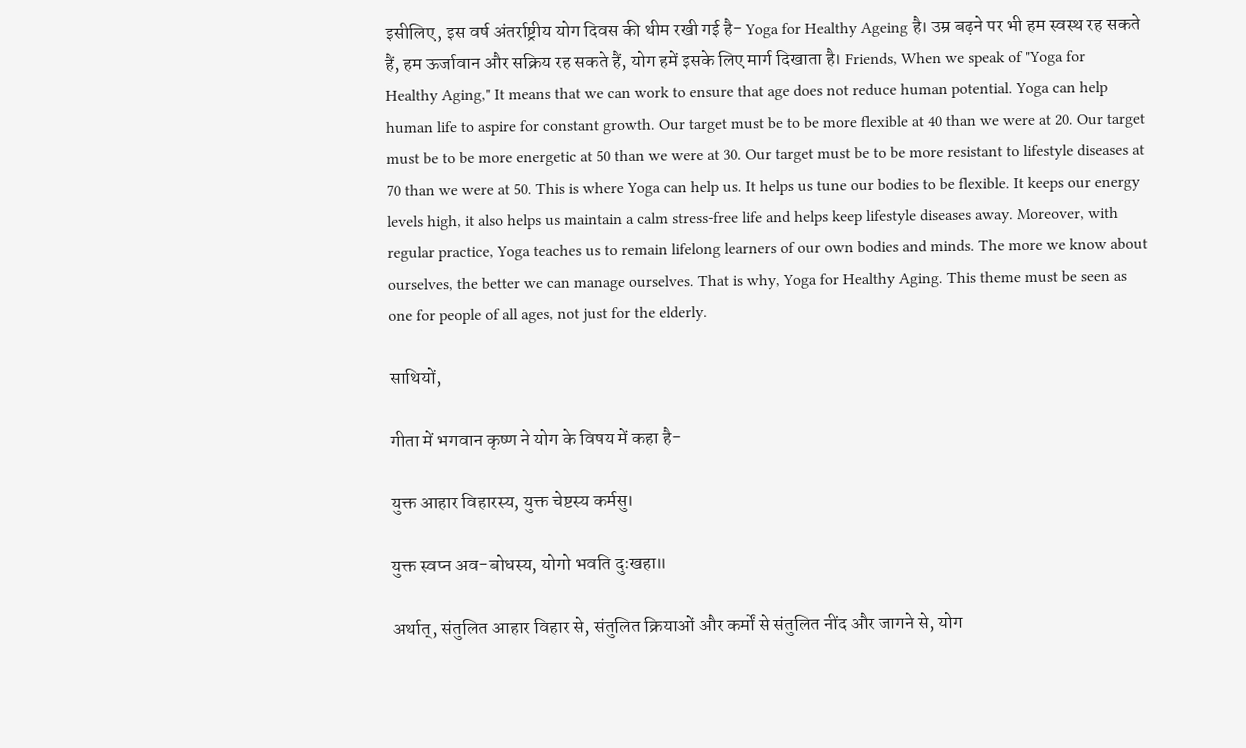इसीलिए, इस वर्ष अंतर्राष्ट्रीय योग दिवस की थीम रखी गई है- Yoga for Healthy Ageing है। उम्र बढ़ने पर भी हम स्वस्थ रह सकते हैं, हम ऊर्जावान और सक्रिय रह सकते हैं, योग हमें इसके लिए मार्ग दिखाता है। Friends, When we speak of "Yoga for Healthy Aging," It means that we can work to ensure that age does not reduce human potential. Yoga can help human life to aspire for constant growth. Our target must be to be more flexible at 40 than we were at 20. Our target must be to be more energetic at 50 than we were at 30. Our target must be to be more resistant to lifestyle diseases at 70 than we were at 50. This is where Yoga can help us. It helps us tune our bodies to be flexible. It keeps our energy levels high, it also helps us maintain a calm stress-free life and helps keep lifestyle diseases away. Moreover, with regular practice, Yoga teaches us to remain lifelong learners of our own bodies and minds. The more we know about ourselves, the better we can manage ourselves. That is why, Yoga for Healthy Aging. This theme must be seen as one for people of all ages, not just for the elderly.

साथियों,

गीता में भगवान कृष्ण ने योग के विषय में कहा है-

युक्त आहार विहारस्य, युक्त चेष्टस्य कर्मसु।

युक्त स्वप्न अव-बोधस्य, योगो भवति दुःखहा॥

अर्थात्, संतुलित आहार विहार से, संतुलित क्रियाओं और कर्मों से संतुलित नींद और जागने से, योग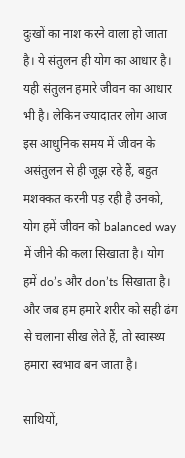दुःखों का नाश करने वाला हो जाता है। ये संतुलन ही योग का आधार है। यही संतुलन हमारे जीवन का आधार भी है। लेकिन ज्यादातर लोग आज इस आधुनिक समय में जीवन के असंतुलन से ही जूझ रहे हैं, बहुत मशक्कत करनी पड़ रही है उनको, योग हमें जीवन को balanced way में जीने की कला सिखाता है। योग हमें do’s और don’ts सिखाता है। और जब हम हमारे शरीर को सही ढंग से चलाना सीख लेते हैं, तो स्वास्थ्य हमारा स्वभाव बन जाता है।

साथियों,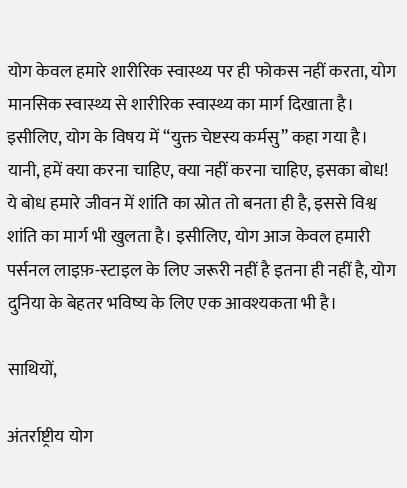योग केवल हमारे शारीरिक स्वास्थ्य पर ही फोकस नहीं करता, योग मानसिक स्वास्थ्य से शारीरिक स्वास्थ्य का मार्ग दिखाता है। इसीलिए, योग के विषय में “युक्त चेष्टस्य कर्मसु” कहा गया है। यानी, हमें क्या करना चाहिए, क्या नहीं करना चाहिए, इसका बोध! ये बोध हमारे जीवन में शांति का स्रोत तो बनता ही है, इससे विश्व शांति का मार्ग भी खुलता है। इसीलिए, योग आज केवल हमारी पर्सनल लाइफ़-स्टाइल के लिए जरूरी नहीं है इतना ही नहीं है, योग दुनिया के बेहतर भविष्य के लिए एक आवश्यकता भी है।

साथियों,

अंतर्राष्ट्रीय योग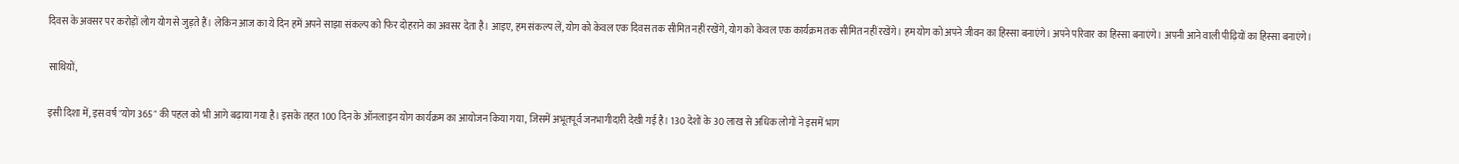दिवस के अवसर पर करोड़ों लोग योग से जुड़ते हैं। लेकिन आज का ये दिन हमें अपने साझा संकल्प को फिर दोहराने का अवसर देता है। आइए, हम संकल्प लें, योग को केवल एक दिवस तक सीमित नहीं रखेंगे, योग को केवल एक कार्यक्रम तक सीमित नहीं रखेंगे। हम योग को अपने जीवन का हिस्सा बनाएंगे। अपने परिवार का हिस्सा बनाएंगे। अपनी आने वाली पीढ़ियों का हिस्सा बनाएंगे।

साथियों,

इसी दिशा में, इस वर्ष "योग 365" की पहल को भी आगे बढ़ाया गया है। इसके तहत 100 दिन के ऑनलाइन योग कार्यक्रम का आयोजन किया गया, जिसमें अभूतपूर्व जनभागीदारी देखी गई है। 130 देशों के 30 लाख से अधिक लोगों ने इसमें भाग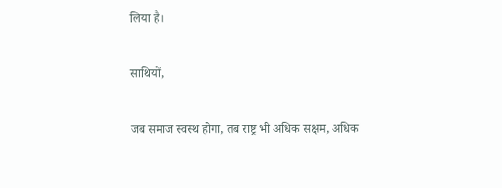लिया है।

साथियों,

जब समाज स्वस्थ होगा, तब राष्ट्र भी अधिक सक्षम, अधिक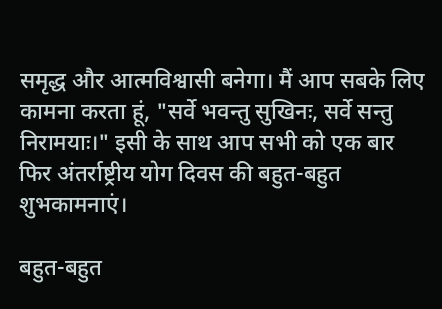समृद्ध और आत्मविश्वासी बनेगा। मैं आप सबके लिए कामना करता हूं, "सर्वे भवन्तु सुखिनः, सर्वे सन्तु निरामयाः।" इसी के साथ आप सभी को एक बार फिर अंतर्राष्ट्रीय योग दिवस की बहुत-बहुत शुभकामनाएं।

बहुत-बहुत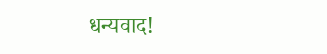धन्यवाद!